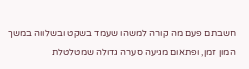חשבתם פעם מה קורה למשהו שעמד בשקט ובשלווה במשך המון זמן, ופתאום מגיעה סערה גדולה שמטלטלת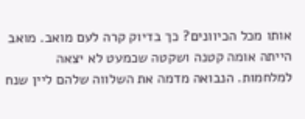אותו מכל הכיוונים? כך בדיוק קרה לעם מואב. מואב הייתה אומה קטנה ושקטה שכמעט לא יצאה למלחמות. הנבואה מדמה את השלווה שלהם ליין שנח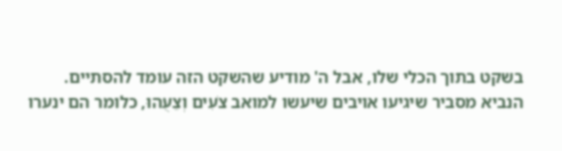בשקט בתוך הכלי שלו, אבל ה' מודיע שהשקט הזה עומד להסתיים.
הנביא מסביר שיגיעו אויבים שיעשו למואב צֹעִים וְצֵעֻהוּ, כלומר הם ינערו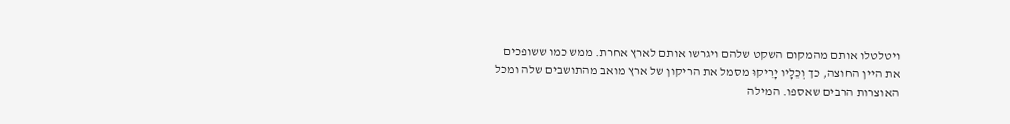ויטלטלו אותם מהמקום השקט שלהם ויגרשו אותם לארץ אחרת. ממש כמו ששופכים את היין החוצה, כך וְכֵלָיו יָרִיקוּ מסמל את הריקון של ארץ מואב מהתושבים שלה ומכל האוצרות הרבים שאספו. המילה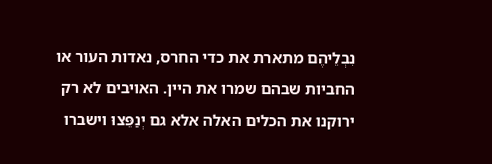נִבְלֵיהֶם מתארת את כדי החרס, נאדות העור או החביות שבהם שמרו את היין. האויבים לא רק ירוקנו את הכלים האלה אלא גם יְנַפֵּצוּ וישברו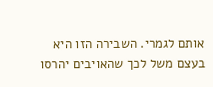אותם לגמרי. השבירה הזו היא בעצם משל לכך שהאויבים יהרסו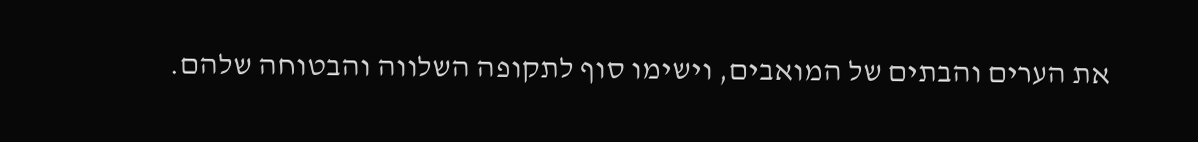את הערים והבתים של המואבים, וישימו סוף לתקופה השלווה והבטוחה שלהם.